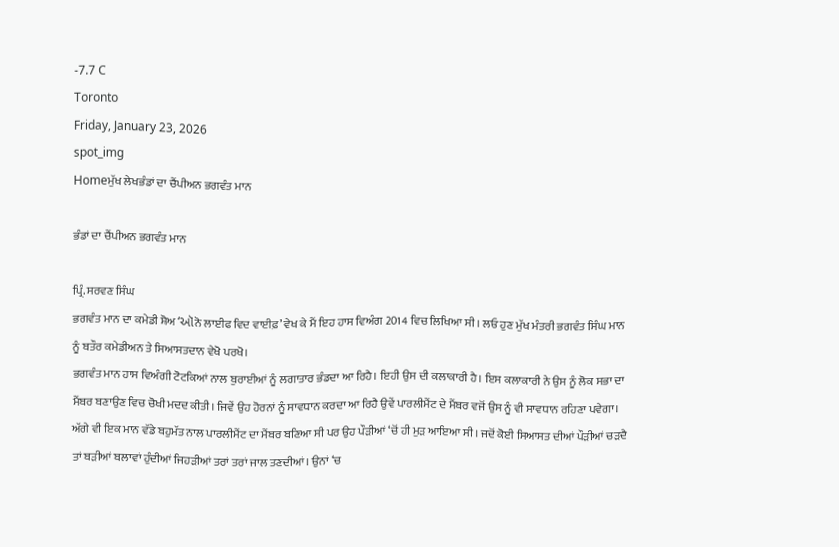-7.7 C
Toronto
Friday, January 23, 2026
spot_img
Homeਮੁੱਖ ਲੇਖਭੰਡਾਂ ਦਾ ਚੈਂਪੀਅਨ ਭਗਵੰਤ ਮਾਨ

ਭੰਡਾਂ ਦਾ ਚੈਂਪੀਅਨ ਭਗਵੰਤ ਮਾਨ

ਪ੍ਰਿੰ. ਸਰਵਣ ਸਿੰਘ
ਭਗਵੰਤ ਮਾਨ ਦਾ ਕਮੇਡੀ ਸ਼ੋਅ ‘ઑਨੋ ਲਾਈਫ ਵਿਦ ਵਾਈਫ਼’ ਵੇਖ ਕੇ ਮੈਂ ਇਹ ਹਾਸ ਵਿਅੰਗ 2014 ਵਿਚ ਲਿਖਿਆ ਸੀ। ਲਓ ਹੁਣ ਮੁੱਖ ਮੰਤਰੀ ਭਗਵੰਤ ਸਿੰਘ ਮਾਨ ਨੂੰ ਬਤੌਰ ਕਮੇਡੀਅਨ ਤੇ ਸਿਆਸਤਦਾਨ ਵੇਖੋ ਪਰਖੋ।
ਭਗਵੰਤ ਮਾਨ ਹਾਸ ਵਿਅੰਗੀ ਟੋਟਕਿਆਂ ਨਾਲ ਬੁਰਾਈਆਂ ਨੂੰ ਲਗਾਤਾਰ ਭੰਡਦਾ ਆ ਰਿਹੈ। ਇਹੀ ਉਸ ਦੀ ਕਲਾਕਾਰੀ ਹੈ। ਇਸ ਕਲਾਕਾਰੀ ਨੇ ਉਸ ਨੂੰ ਲੋਕ ਸਭਾ ਦਾ ਮੈਂਬਰ ਬਣਾਉਣ ਵਿਚ ਚੋਖੀ ਮਦਦ ਕੀਤੀ। ਜਿਵੇਂ ਉਹ ਹੋਰਨਾਂ ਨੂੰ ਸਾਵਧਾਨ ਕਰਦਾ ਆ ਰਿਹੈ ਉਵੇਂ ਪਾਰਲੀਮੈਂਟ ਦੇ ਮੈਂਬਰ ਵਜੋਂ ਉਸ ਨੂੰ ਵੀ ਸਾਵਧਾਨ ਰਹਿਣਾ ਪਵੇਗਾ। ਅੱਗੇ ਵੀ ਇਕ ਮਾਨ ਵੱਡੇ ਬਹੁਮੱਤ ਨਾਲ ਪਾਰਲੀਮੈਂਟ ਦਾ ਮੈਂਬਰ ਬਣਿਆ ਸੀ ਪਰ ਉਹ ਪੌੜੀਆਂ ‘ਚੋਂ ਹੀ ਮੁੜ ਆਇਆ ਸੀ। ਜਦੋਂ ਕੋਈ ਸਿਆਸਤ ਦੀਆਂ ਪੌੜੀਆਂ ਚੜਦੈ ਤਾਂ ਬੜੀਆਂ ਬਲਾਵਾਂ ਹੁੰਦੀਆਂ ਜਿਹੜੀਆਂ ਤਰਾਂ ਤਰਾਂ ਜਾਲ ਤਣਦੀਆਂ। ਉਨਾਂ ‘ਚ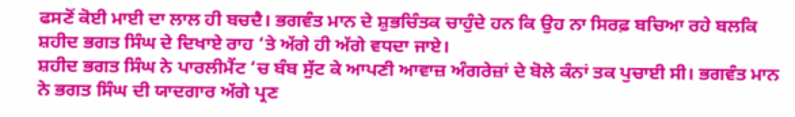ਫਸਣੋਂ ਕੋਈ ਮਾਈ ਦਾ ਲਾਲ ਹੀ ਬਚਦੈ। ਭਗਵੰਤ ਮਾਨ ਦੇ ਸ਼ੁਭਚਿੰਤਕ ਚਾਹੁੰਦੇ ਹਨ ਕਿ ਉਹ ਨਾ ਸਿਰਫ਼ ਬਚਿਆ ਰਹੇ ਬਲਕਿ ਸ਼ਹੀਦ ਭਗਤ ਸਿੰਘ ਦੇ ਦਿਖਾਏ ਰਾਹ ‘ਤੇ ਅੱਗੇ ਹੀ ਅੱਗੇ ਵਧਦਾ ਜਾਏ।
ਸ਼ਹੀਦ ਭਗਤ ਸਿੰਘ ਨੇ ਪਾਰਲੀਮੈਂਟ ‘ਚ ਬੰਬ ਸੁੱਟ ਕੇ ਆਪਣੀ ਆਵਾਜ਼ ਅੰਗਰੇਜ਼ਾਂ ਦੇ ਬੋਲੇ ਕੰਨਾਂ ਤਕ ਪੁਚਾਈ ਸੀ। ਭਗਵੰਤ ਮਾਨ ਨੇ ਭਗਤ ਸਿੰਘ ਦੀ ਯਾਦਗਾਰ ਅੱਗੇ ਪ੍ਰਣ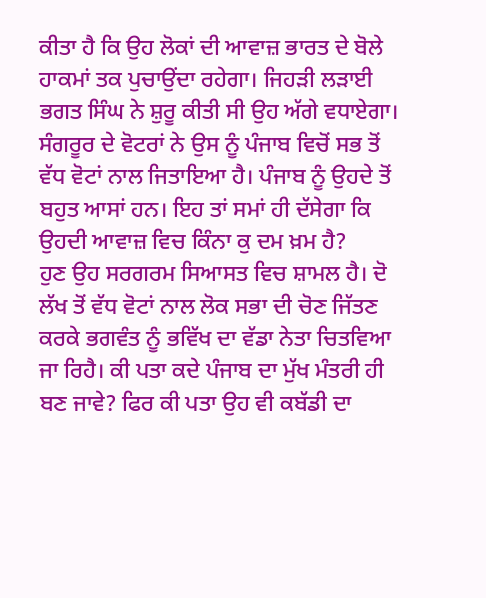ਕੀਤਾ ਹੈ ਕਿ ਉਹ ਲੋਕਾਂ ਦੀ ਆਵਾਜ਼ ਭਾਰਤ ਦੇ ਬੋਲੇ ਹਾਕਮਾਂ ਤਕ ਪੁਚਾਉਂਦਾ ਰਹੇਗਾ। ਜਿਹੜੀ ਲੜਾਈ ਭਗਤ ਸਿੰਘ ਨੇ ਸ਼ੁਰੂ ਕੀਤੀ ਸੀ ਉਹ ਅੱਗੇ ਵਧਾਏਗਾ। ਸੰਗਰੂਰ ਦੇ ਵੋਟਰਾਂ ਨੇ ਉਸ ਨੂੰ ਪੰਜਾਬ ਵਿਚੋਂ ਸਭ ਤੋਂ ਵੱਧ ਵੋਟਾਂ ਨਾਲ ਜਿਤਾਇਆ ਹੈ। ਪੰਜਾਬ ਨੂੰ ਉਹਦੇ ਤੋਂ ਬਹੁਤ ਆਸਾਂ ਹਨ। ਇਹ ਤਾਂ ਸਮਾਂ ਹੀ ਦੱਸੇਗਾ ਕਿ ਉਹਦੀ ਆਵਾਜ਼ ਵਿਚ ਕਿੰਨਾ ਕੁ ਦਮ ਖ਼ਮ ਹੈ?
ਹੁਣ ਉਹ ਸਰਗਰਮ ਸਿਆਸਤ ਵਿਚ ਸ਼ਾਮਲ ਹੈ। ਦੋ ਲੱਖ ਤੋਂ ਵੱਧ ਵੋਟਾਂ ਨਾਲ ਲੋਕ ਸਭਾ ਦੀ ਚੋਣ ਜਿੱਤਣ ਕਰਕੇ ਭਗਵੰਤ ਨੂੰ ਭਵਿੱਖ ਦਾ ਵੱਡਾ ਨੇਤਾ ਚਿਤਵਿਆ ਜਾ ਰਿਹੈ। ਕੀ ਪਤਾ ਕਦੇ ਪੰਜਾਬ ਦਾ ਮੁੱਖ ਮੰਤਰੀ ਹੀ ਬਣ ਜਾਵੇ? ਫਿਰ ਕੀ ਪਤਾ ਉਹ ਵੀ ਕਬੱਡੀ ਦਾ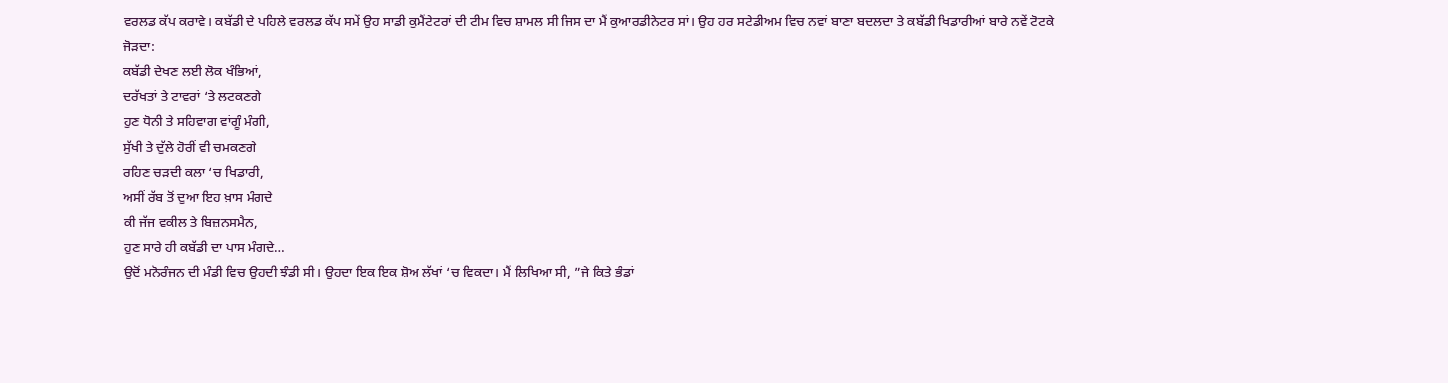ਵਰਲਡ ਕੱਪ ਕਰਾਵੇ। ਕਬੱਡੀ ਦੇ ਪਹਿਲੇ ਵਰਲਡ ਕੱਪ ਸਮੇਂ ਉਹ ਸਾਡੀ ਕੁਮੈਂਟੇਟਰਾਂ ਦੀ ਟੀਮ ਵਿਚ ਸ਼ਾਮਲ ਸੀ ਜਿਸ ਦਾ ਮੈਂ ਕੁਆਰਡੀਨੇਟਰ ਸਾਂ। ਉਹ ਹਰ ਸਟੇਡੀਅਮ ਵਿਚ ਨਵਾਂ ਬਾਣਾ ਬਦਲਦਾ ਤੇ ਕਬੱਡੀ ਖਿਡਾਰੀਆਂ ਬਾਰੇ ਨਵੇਂ ਟੋਟਕੇ ਜੋੜਦਾ:
ਕਬੱਡੀ ਦੇਖਣ ਲਈ ਲੋਕ ਖੰਭਿਆਂ,
ਦਰੱਖਤਾਂ ਤੇ ਟਾਵਰਾਂ ‘ਤੇ ਲਟਕਣਗੇ
ਹੁਣ ਧੋਨੀ ਤੇ ਸਹਿਵਾਗ ਵਾਂਗੂੰ ਮੰਗੀ,
ਸੁੱਖੀ ਤੇ ਦੁੱਲੇ ਹੋਰੀਂ ਵੀ ਚਮਕਣਗੇ
ਰਹਿਣ ਚੜਦੀ ਕਲਾ ‘ਚ ਖਿਡਾਰੀ,
ਅਸੀਂ ਰੱਬ ਤੋਂ ਦੁਆ ਇਹ ਖ਼ਾਸ ਮੰਗਦੇ
ਕੀ ਜੱਜ ਵਕੀਲ ਤੇ ਬਿਜ਼ਨਸਮੈਨ,
ਹੁਣ ਸਾਰੇ ਹੀ ਕਬੱਡੀ ਦਾ ਪਾਸ ਮੰਗਦੇ…
ਉਦੋਂ ਮਨੋਰੰਜਨ ਦੀ ਮੰਡੀ ਵਿਚ ਉਹਦੀ ਝੰਡੀ ਸੀ। ਉਹਦਾ ਇਕ ਇਕ ਸ਼ੋਅ ਲੱਖਾਂ ‘ਚ ਵਿਕਦਾ। ਮੈਂ ਲਿਖਿਆ ਸੀ, ”ਜੇ ਕਿਤੇ ਭੰਡਾਂ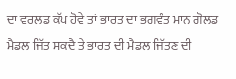ਦਾ ਵਰਲਡ ਕੱਪ ਹੋਵੇ ਤਾਂ ਭਾਰਤ ਦਾ ਭਗਵੰਤ ਮਾਨ ਗੋਲਡ ਮੈਡਲ ਜਿੱਤ ਸਕਦੈ ਤੇ ਭਾਰਤ ਦੀ ਮੈਡਲ ਜਿੱਤਣ ਦੀ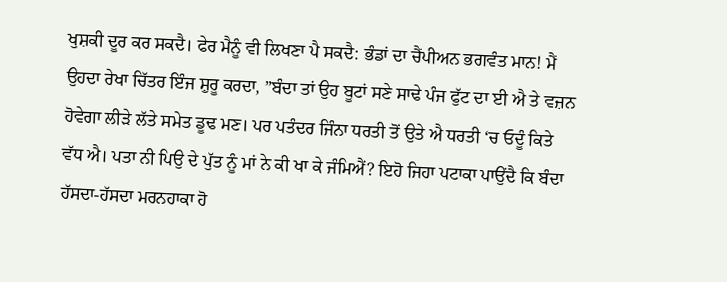ਖੁਸ਼ਕੀ ਦੂਰ ਕਰ ਸਕਦੈ। ਫੇਰ ਮੈਨੂੰ ਵੀ ਲਿਖਣਾ ਪੈ ਸਕਦੈ: ਭੰਡਾਂ ਦਾ ਚੈਂਪੀਅਨ ਭਗਵੰਤ ਮਾਨ! ਮੈਂ ਉਹਦਾ ਰੇਖਾ ਚਿੱਤਰ ਇੰਜ ਸ਼ੁਰੂ ਕਰਦਾ, ”ਬੰਦਾ ਤਾਂ ਉਹ ਬੂਟਾਂ ਸਣੇ ਸਾਢੇ ਪੰਜ ਫੁੱਟ ਦਾ ਈ ਐ ਤੇ ਵਜ਼ਨ ਹੋਵੇਗਾ ਲੀੜੇ ਲੱਤੇ ਸਮੇਤ ਡੂਢ ਮਣ। ਪਰ ਪਤੰਦਰ ਜਿੰਨਾ ਧਰਤੀ ਤੋਂ ਉਤੇ ਐ ਧਰਤੀ ‘ਚ ਓਦੂੰ ਕਿਤੇ ਵੱਧ ਐ। ਪਤਾ ਨੀ ਪਿਉ ਦੇ ਪੁੱਤ ਨੂੰ ਮਾਂ ਨੇ ਕੀ ਖਾ ਕੇ ਜੰਮਿਐਂ? ਇਹੋ ਜਿਹਾ ਪਟਾਕਾ ਪਾਉਂਦੈ ਕਿ ਬੰਦਾ ਹੱਸਦਾ-ਹੱਸਦਾ ਮਰਨਹਾਕਾ ਹੋ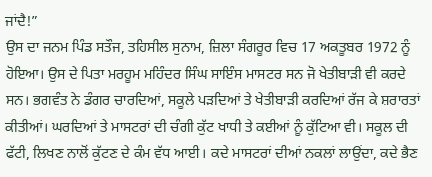ਜਾਂਦੈ!”
ਉਸ ਦਾ ਜਨਮ ਪਿੰਡ ਸਤੌਜ, ਤਹਿਸੀਲ ਸੁਨਾਮ, ਜ਼ਿਲਾ ਸੰਗਰੂਰ ਵਿਚ 17 ਅਕਤੂਬਰ 1972 ਨੂੰ ਹੋਇਆ। ਉਸ ਦੇ ਪਿਤਾ ਮਰਹੂਮ ਮਹਿੰਦਰ ਸਿੰਘ ਸਾਇੰਸ ਮਾਸਟਰ ਸਨ ਜੋ ਖੇਤੀਬਾੜੀ ਵੀ ਕਰਦੇ ਸਨ। ਭਗਵੰਤ ਨੇ ਡੰਗਰ ਚਾਰਦਿਆਂ, ਸਕੂਲੇ ਪੜਦਿਆਂ ਤੇ ਖੇਤੀਬਾੜੀ ਕਰਦਿਆਂ ਰੱਜ ਕੇ ਸ਼ਰਾਰਤਾਂ ਕੀਤੀਆਂ। ਘਰਦਿਆਂ ਤੇ ਮਾਸਟਰਾਂ ਦੀ ਚੰਗੀ ਕੁੱਟ ਖਾਧੀ ਤੇ ਕਈਆਂ ਨੂੰ ਕੁੱਟਿਆ ਵੀ। ਸਕੂਲ ਦੀ ਫੱਟੀ, ਲਿਖਣ ਨਾਲੋਂ ਕੁੱਟਣ ਦੇ ਕੰਮ ਵੱਧ ਆਈ। ਕਦੇ ਮਾਸਟਰਾਂ ਦੀਆਂ ਨਕਲਾਂ ਲਾਉਂਦਾ, ਕਦੇ ਭੈਣ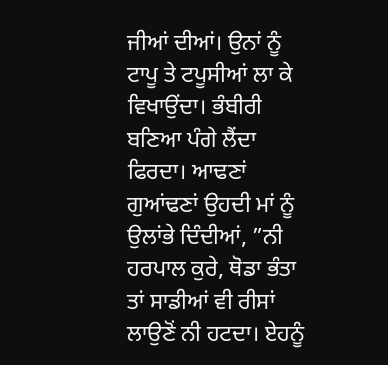ਜੀਆਂ ਦੀਆਂ। ਉਨਾਂ ਨੂੰ ਟਾਪੂ ਤੇ ਟਪੂਸੀਆਂ ਲਾ ਕੇ ਵਿਖਾਉਂਦਾ। ਭੰਬੀਰੀ ਬਣਿਆ ਪੰਗੇ ਲੈਂਦਾ ਫਿਰਦਾ। ਆਢਣਾਂ ਗੁਆਂਢਣਾਂ ਉਹਦੀ ਮਾਂ ਨੂੰ ਉਲਾਂਭੇ ਦਿੰਦੀਆਂ, ”ਨੀ ਹਰਪਾਲ ਕੁਰੇ, ਥੋਡਾ ਭੰਤਾ ਤਾਂ ਸਾਡੀਆਂ ਵੀ ਰੀਸਾਂ ਲਾਉਣੋਂ ਨੀ ਹਟਦਾ। ਏਹਨੂੰ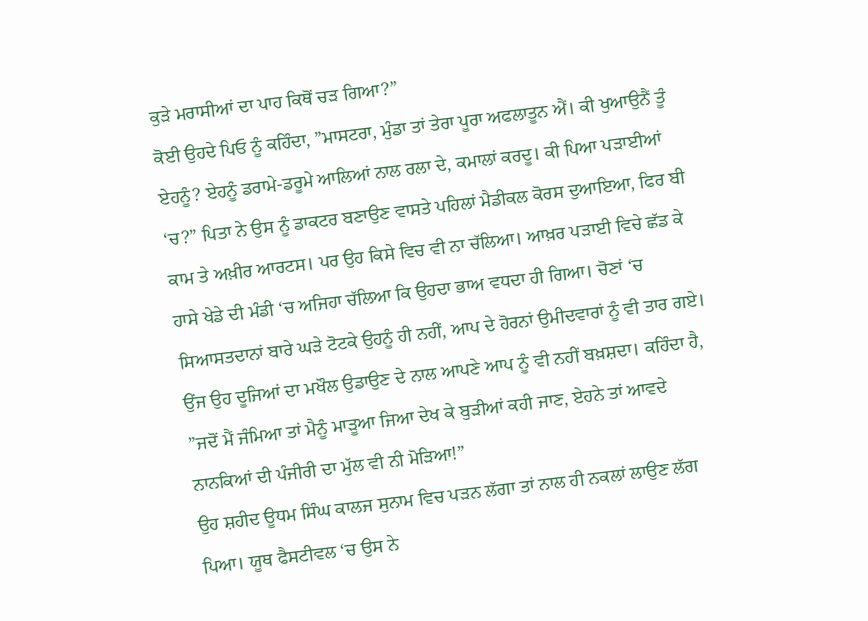ਕੁੜੇ ਮਰਾਸੀਆਂ ਦਾ ਪਾਹ ਕਿਥੋਂ ਚੜ ਗਿਆ?”
ਕੋਈ ਉਹਦੇ ਪਿਓ ਨੂੰ ਕਹਿੰਦਾ, ”ਮਾਸਟਰਾ, ਮੁੰਡਾ ਤਾਂ ਤੇਰਾ ਪੂਰਾ ਅਫਲਾਤੂਨ ਐਂ। ਕੀ ਖੁਆਉਨੈਂ ਤੂੰ ਏਹਨੂੰ? ਏਹਨੂੰ ਡਰਾਮੇ-ਡਰੂਮੇ ਆਲਿਆਂ ਨਾਲ ਰਲਾ ਦੇ, ਕਮਾਲਾਂ ਕਰਦੂ। ਕੀ ਪਿਆ ਪੜਾਈਆਂ ‘ਚ?” ਪਿਤਾ ਨੇ ਉਸ ਨੂੰ ਡਾਕਟਰ ਬਣਾਉਣ ਵਾਸਤੇ ਪਹਿਲਾਂ ਮੈਡੀਕਲ ਕੋਰਸ ਦੁਆਇਆ, ਫਿਰ ਬੀ ਕਾਮ ਤੇ ਅਖ਼ੀਰ ਆਰਟਸ। ਪਰ ਉਹ ਕਿਸੇ ਵਿਚ ਵੀ ਨਾ ਚੱਲਿਆ। ਆਖ਼ਰ ਪੜਾਈ ਵਿਚੇ ਛੱਡ ਕੇ ਹਾਸੇ ਖੇਡੇ ਦੀ ਮੰਡੀ ‘ਚ ਅਜਿਹਾ ਚੱਲਿਆ ਕਿ ਉਹਦਾ ਭਾਅ ਵਧਦਾ ਹੀ ਗਿਆ। ਚੋਣਾਂ ‘ਚ ਸਿਆਸਤਦਾਨਾਂ ਬਾਰੇ ਘੜੇ ਟੋਟਕੇ ਉਹਨੂੰ ਹੀ ਨਹੀਂ, ਆਪ ਦੇ ਹੋਰਨਾਂ ਉਮੀਦਵਾਰਾਂ ਨੂੰ ਵੀ ਤਾਰ ਗਏ। ਉਂਜ ਉਹ ਦੂਜਿਆਂ ਦਾ ਮਖੌਲ ਉਡਾਉਣ ਦੇ ਨਾਲ ਆਪਣੇ ਆਪ ਨੂੰ ਵੀ ਨਹੀਂ ਬਖ਼ਸ਼ਦਾ। ਕਹਿੰਦਾ ਹੈ, ”ਜਦੋਂ ਮੈਂ ਜੰਮਿਆ ਤਾਂ ਮੈਨੂੰ ਮਾੜੂਆ ਜਿਆ ਦੇਖ ਕੇ ਬੁੜੀਆਂ ਕਹੀ ਜਾਣ, ਏਹਨੇ ਤਾਂ ਆਵਦੇ ਨਾਨਕਿਆਂ ਦੀ ਪੰਜੀਰੀ ਦਾ ਮੁੱਲ ਵੀ ਨੀ ਮੋੜਿਆ!”
ਉਹ ਸ਼ਹੀਦ ਊਧਮ ਸਿੰਘ ਕਾਲਜ ਸੁਨਾਮ ਵਿਚ ਪੜਨ ਲੱਗਾ ਤਾਂ ਨਾਲ ਹੀ ਨਕਲਾਂ ਲਾਉਣ ਲੱਗ ਪਿਆ। ਯੂਥ ਫੈਸਟੀਵਲ ‘ਚ ਉਸ ਨੇ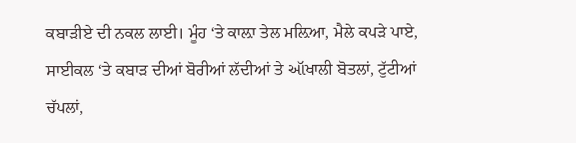ਕਬਾੜੀਏ ਦੀ ਨਕਲ ਲਾਈ। ਮੂੰਹ ‘ਤੇ ਕਾਲ਼ਾ ਤੇਲ ਮਲ਼ਿਆ, ਮੈਲੇ ਕਪੜੇ ਪਾਏ, ਸਾਈਕਲ ‘ਤੇ ਕਬਾੜ ਦੀਆਂ ਬੋਰੀਆਂ ਲੱਦੀਆਂ ਤੇ ઑਖਾਲੀ ਬੋਤਲਾਂ, ਟੁੱਟੀਆਂ ਚੱਪਲਾਂ,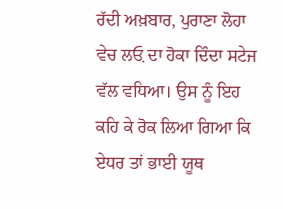ਰੱਦੀ ਅਖ਼ਬਾਰ, ਪੁਰਾਣਾ ਲੋਹਾ ਵੇਚ ਲਓ਼ ਦਾ ਹੋਕਾ ਦਿੰਦਾ ਸਟੇਜ ਵੱਲ ਵਧਿਆ। ਉਸ ਨੂੰ ਇਹ ਕਹਿ ਕੇ ਰੋਕ ਲਿਆ ਗਿਆ ਕਿ ਏਧਰ ਤਾਂ ਭਾਈ ਯੂਥ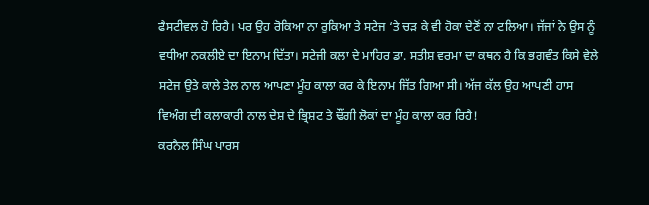ਫੈਸਟੀਵਲ ਹੋ ਰਿਹੈ। ਪਰ ਉਹ ਰੋਕਿਆ ਨਾ ਰੁਕਿਆ ਤੇ ਸਟੇਜ ‘ਤੇ ਚੜ ਕੇ ਵੀ ਹੋਕਾ ਦੇਣੋਂ ਨਾ ਟਲਿਆ। ਜੱਜਾਂ ਨੇ ਉਸ ਨੂੰ ਵਧੀਆ ਨਕਲੀਏ ਦਾ ਇਨਾਮ ਦਿੱਤਾ। ਸਟੇਜੀ ਕਲਾ ਦੇ ਮਾਹਿਰ ਡਾ. ਸਤੀਸ਼ ਵਰਮਾ ਦਾ ਕਥਨ ਹੈ ਕਿ ਭਗਵੰਤ ਕਿਸੇ ਵੇਲੇ ਸਟੇਜ ਉਤੇ ਕਾਲੇ ਤੇਲ ਨਾਲ ਆਪਣਾ ਮੂੰਹ ਕਾਲਾ ਕਰ ਕੇ ਇਨਾਮ ਜਿੱਤ ਗਿਆ ਸੀ। ਅੱਜ ਕੱਲ ਉਹ ਆਪਣੀ ਹਾਸ ਵਿਅੰਗ ਦੀ ਕਲਾਕਾਰੀ ਨਾਲ ਦੇਸ਼ ਦੇ ਭ੍ਰਿਸ਼ਟ ਤੇ ਢੌਂਗੀ ਲੋਕਾਂ ਦਾ ਮੂੰਹ ਕਾਲਾ ਕਰ ਰਿਹੈ!
ਕਰਨੈਲ ਸਿੰਘ ਪਾਰਸ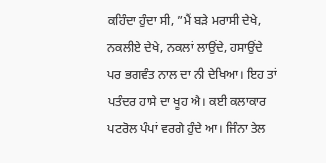ਕਹਿੰਦਾ ਹੁੰਦਾ ਸੀ, ”ਮੈਂ ਬੜੇ ਮਰਾਸੀ ਦੇਖੇ, ਨਕਲੀਏ ਦੇਖੇ, ਨਕਲਾਂ ਲਾਉਂਦੇ, ਹਸਾਉਂਦੇ ਪਰ ਭਗਵੰਤ ਨਾਲ ਦਾ ਨੀ ਦੇਖਿਆ। ਇਹ ਤਾਂ ਪਤੰਦਰ ਹਾਸੇ ਦਾ ਖੂਹ ਐ। ਕਈ ਕਲਾਕਾਰ ਪਟਰੋਲ ਪੰਪਾਂ ਵਰਗੇ ਹੁੰਦੇ ਆ। ਜਿੰਨਾ ਤੇਲ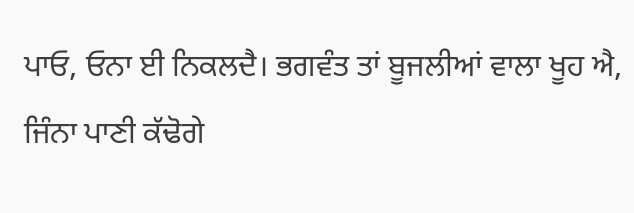ਪਾਓ, ਓਨਾ ਈ ਨਿਕਲਦੈ। ਭਗਵੰਤ ਤਾਂ ਬੂਜਲੀਆਂ ਵਾਲਾ ਖੂਹ ਐ, ਜਿੰਨਾ ਪਾਣੀ ਕੱਢੋਗੇ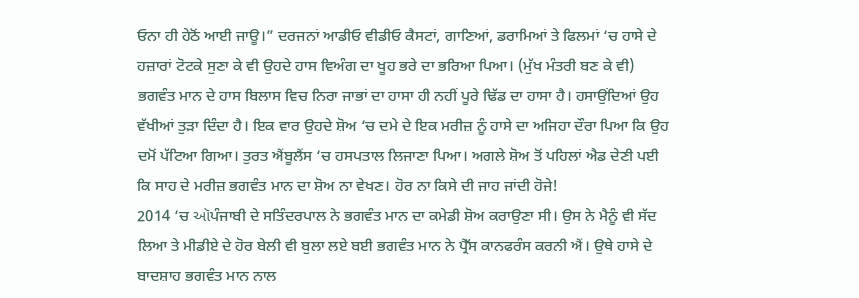ਓਨਾ ਹੀ ਹੇਠੋਂ ਆਈ ਜਾਊ।” ਦਰਜਨਾਂ ਆਡੀਓ ਵੀਡੀਓ ਕੈਸਟਾਂ, ਗਾਣਿਆਂ, ਡਰਾਮਿਆਂ ਤੇ ਫਿਲਮਾਂ ‘ਚ ਹਾਸੇ ਦੇ ਹਜ਼ਾਰਾਂ ਟੋਟਕੇ ਸੁਣਾ ਕੇ ਵੀ ਉਹਦੇ ਹਾਸ ਵਿਅੰਗ ਦਾ ਖੂਹ ਭਰੇ ਦਾ ਭਰਿਆ ਪਿਆ। (ਮੁੱਖ ਮੰਤਰੀ ਬਣ ਕੇ ਵੀ)
ਭਗਵੰਤ ਮਾਨ ਦੇ ਹਾਸ ਬਿਲਾਸ ਵਿਚ ਨਿਰਾ ਜਾਭਾਂ ਦਾ ਹਾਸਾ ਹੀ ਨਹੀਂ ਪੂਰੇ ਢਿੱਡ ਦਾ ਹਾਸਾ ਹੈ। ਹਸਾਉਂਦਿਆਂ ਉਹ ਵੱਖੀਆਂ ਤੁੜਾ ਦਿੰਦਾ ਹੈ। ਇਕ ਵਾਰ ਉਹਦੇ ਸ਼ੋਅ ‘ਚ ਦਮੇ ਦੇ ਇਕ ਮਰੀਜ਼ ਨੂੰ ਹਾਸੇ ਦਾ ਅਜਿਹਾ ਦੌਰਾ ਪਿਆ ਕਿ ਉਹ ਦਮੋਂ ਪੱਟਿਆ ਗਿਆ। ਤੁਰਤ ਐਂਬੂਲੈਂਸ ‘ਚ ਹਸਪਤਾਲ ਲਿਜਾਣਾ ਪਿਆ। ਅਗਲੇ ਸ਼ੋਅ ਤੋਂ ਪਹਿਲਾਂ ਐਡ ਦੇਣੀ ਪਈ ਕਿ ਸਾਹ ਦੇ ਮਰੀਜ਼ ਭਗਵੰਤ ਮਾਨ ਦਾ ਸ਼ੋਅ ਨਾ ਵੇਖਣ। ਹੋਰ ਨਾ ਕਿਸੇ ਦੀ ਜਾਹ ਜਾਂਦੀ ਹੋਜੇ!
2014 ‘ਚ ઑਪੰਜਾਬੀ ਦੇ ਸਤਿੰਦਰਪਾਲ ਨੇ ਭਗਵੰਤ ਮਾਨ ਦਾ ਕਮੇਡੀ ਸ਼ੋਅ ਕਰਾਉਣਾ ਸੀ। ਉਸ ਨੇ ਮੈਨੂੰ ਵੀ ਸੱਦ ਲਿਆ ਤੇ ਮੀਡੀਏ ਦੇ ਹੋਰ ਬੇਲੀ ਵੀ ਬੁਲਾ ਲਏ ਬਈ ਭਗਵੰਤ ਮਾਨ ਨੇ ਪ੍ਰੈੱਸ ਕਾਨਫਰੰਸ ਕਰਨੀ ਐਂ। ਉਥੇ ਹਾਸੇ ਦੇ ਬਾਦਸ਼ਾਹ ਭਗਵੰਤ ਮਾਨ ਨਾਲ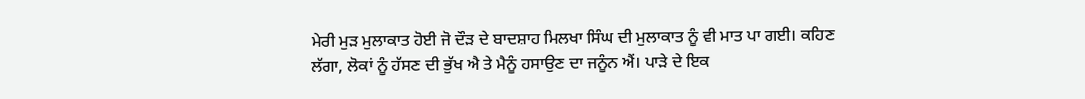ਮੇਰੀ ਮੁੜ ਮੁਲਾਕਾਤ ਹੋਈ ਜੋ ਦੌੜ ਦੇ ਬਾਦਸ਼ਾਹ ਮਿਲਖਾ ਸਿੰਘ ਦੀ ਮੁਲਾਕਾਤ ਨੂੰ ਵੀ ਮਾਤ ਪਾ ਗਈ। ਕਹਿਣ ਲੱਗਾ, ਲੋਕਾਂ ਨੂੰ ਹੱਸਣ ਦੀ ਭੁੱਖ ਐ ਤੇ ਮੈਨੂੰ ਹਸਾਉਣ ਦਾ ਜਨੂੰਨ ਐਂ। ਪਾੜੇ ਦੇ ਇਕ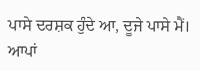ਪਾਸੇ ਦਰਸ਼ਕ ਹੁੰਦੇ ਆ, ਦੂਜੇ ਪਾਸੇ ਮੈਂ। ਆਪਾਂ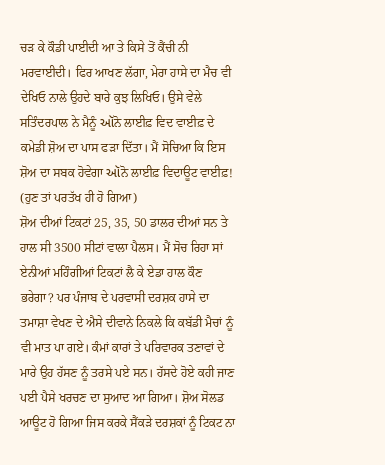ਚੜ ਕੇ ਕੌਡੀ ਪਾਈਦੀ ਆ ਤੇ ਕਿਸੇ ਤੋਂ ਕੈਂਚੀ ਨੀ ਮਰਵਾਈਦੀ। ਫਿਰ ਆਖਣ ਲੱਗਾ, ਮੇਰਾ ਹਾਸੇ ਦਾ ਮੈਚ ਵੀ ਦੇਖਿਓ ਨਾਲੇ ਉਹਦੇ ਬਾਰੇ ਕੁਝ ਲਿਖਿਓ। ਉਸੇ ਵੇਲੇ ਸਤਿੰਦਰਪਾਲ ਨੇ ਮੈਨੂੰ ઑਨੋ ਲਾਈਫ਼ ਵਿਦ ਵਾਈਫ਼ ਦੇ ਕਮੇਡੀ ਸ਼ੋਅ ਦਾ ਪਾਸ ਫੜਾ ਦਿੱਤਾ। ਮੈਂ ਸੋਚਿਆ ਕਿ ਇਸ ਸ਼ੋਅ ਦਾ ਸਬਕ ਹੋਵੇਗਾ ઑਨੋ ਲਾਈਫ਼ ਵਿਦਾਊਟ ਵਾਈਫ਼! (ਹੁਣ ਤਾਂ ਪਰਤੱਖ ਹੀ ਹੋ ਗਿਆ)
ਸ਼ੋਅ ਦੀਆਂ ਟਿਕਟਾਂ 25, 35, 50 ਡਾਲਰ ਦੀਆਂ ਸਨ ਤੇ ਹਾਲ ਸੀ 3500 ਸੀਟਾਂ ਵਾਲਾ ਪੈਲਸ। ਮੈਂ ਸੋਚ ਰਿਹਾ ਸਾਂ ਏਨੀਆਂ ਮਹਿੰਗੀਆਂ ਟਿਕਟਾਂ ਲੈ ਕੇ ਏਡਾ ਹਾਲ ਕੌਣ ਭਰੇਗਾ? ਪਰ ਪੰਜਾਬ ਦੇ ਪਰਵਾਸੀ ਦਰਸ਼ਕ ਹਾਸੇ ਦਾ ਤਮਾਸ਼ਾ ਵੇਖਣ ਦੇ ਐਸੇ ਦੀਵਾਨੇ ਨਿਕਲੇ ਕਿ ਕਬੱਡੀ ਮੈਚਾਂ ਨੂੰ ਵੀ ਮਾਤ ਪਾ ਗਏ। ਕੰਮਾਂ ਕਾਰਾਂ ਤੇ ਪਰਿਵਾਰਕ ਤਣਾਵਾਂ ਦੇ ਮਾਰੇ ਉਹ ਹੱਸਣ ਨੂੰ ਤਰਸੇ ਪਏ ਸਨ। ਹੱਸਦੇ ਹੋਏ ਕਹੀ ਜਾਣ ਪਈ ਪੈਸੇ ਖਰਚਣ ਦਾ ਸੁਆਦ ਆ ਗਿਆ। ਸ਼ੋਅ ਸੋਲਡ ਆਊਟ ਹੋ ਗਿਆ ਜਿਸ ਕਰਕੇ ਸੈਂਕੜੇ ਦਰਸ਼ਕਾਂ ਨੂੰ ਟਿਕਟ ਨਾ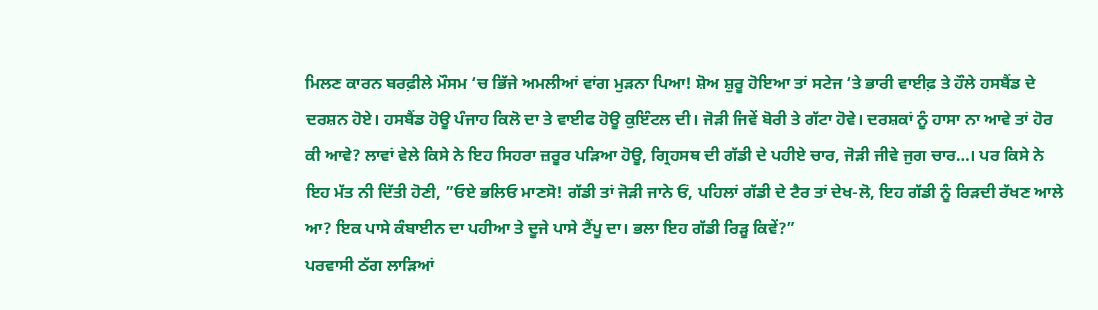ਮਿਲਣ ਕਾਰਨ ਬਰਫ਼ੀਲੇ ਮੌਸਮ ‘ਚ ਭਿੱਜੇ ਅਮਲੀਆਂ ਵਾਂਗ ਮੁੜਨਾ ਪਿਆ! ਸ਼ੋਅ ਸ਼ੁਰੂ ਹੋਇਆ ਤਾਂ ਸਟੇਜ ‘ਤੇ ਭਾਰੀ ਵਾਈਫ਼ ਤੇ ਹੌਲੇ ਹਸਬੈਂਡ ਦੇ ਦਰਸ਼ਨ ਹੋਏ। ਹਸਬੈਂਡ ਹੋਊ ਪੰਜਾਹ ਕਿਲੋ ਦਾ ਤੇ ਵਾਈਫ ਹੋਊ ਕੁਇੰਟਲ ਦੀ। ਜੋੜੀ ਜਿਵੇਂ ਬੋਰੀ ਤੇ ਗੱਟਾ ਹੋਵੇ। ਦਰਸ਼ਕਾਂ ਨੂੰ ਹਾਸਾ ਨਾ ਆਵੇ ਤਾਂ ਹੋਰ ਕੀ ਆਵੇ? ਲਾਵਾਂ ਵੇਲੇ ਕਿਸੇ ਨੇ ਇਹ ਸਿਹਰਾ ਜ਼ਰੂਰ ਪੜਿਆ ਹੋਊ, ਗ੍ਰਿਹਸਥ ਦੀ ਗੱਡੀ ਦੇ ਪਹੀਏ ਚਾਰ, ਜੋੜੀ ਜੀਵੇ ਜੁਗ ਚਾਰ…। ਪਰ ਕਿਸੇ ਨੇ ਇਹ ਮੱਤ ਨੀ ਦਿੱਤੀ ਹੋਣੀ, ”ਓਏ ਭਲਿਓ ਮਾਣਸੋ! ਗੱਡੀ ਤਾਂ ਜੋੜੀ ਜਾਨੇ ਓਂ, ਪਹਿਲਾਂ ਗੱਡੀ ਦੇ ਟੈਰ ਤਾਂ ਦੇਖ-ਲੋ, ਇਹ ਗੱਡੀ ਨੂੰ ਰਿੜਦੀ ਰੱਖਣ ਆਲੇ ਆ? ਇਕ ਪਾਸੇ ਕੰਬਾਈਨ ਦਾ ਪਹੀਆ ਤੇ ਦੂਜੇ ਪਾਸੇ ਟੈਂਪੂ ਦਾ। ਭਲਾ ਇਹ ਗੱਡੀ ਰਿੜੂ ਕਿਵੇਂ?”
ਪਰਵਾਸੀ ਠੱਗ ਲਾੜਿਆਂ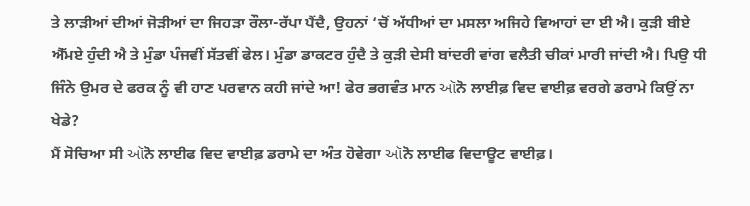ਤੇ ਲਾੜੀਆਂ ਦੀਆਂ ਜੋੜੀਆਂ ਦਾ ਜਿਹੜਾ ਰੌਲਾ-ਰੱਪਾ ਪੈਂਦੈ, ਉਹਨਾਂ ‘ਚੋਂ ਅੱਧੀਆਂ ਦਾ ਮਸਲਾ ਅਜਿਹੇ ਵਿਆਹਾਂ ਦਾ ਈ ਐ। ਕੁੜੀ ਬੀਏ ਐੱਮਏ ਹੁੰਦੀ ਐ ਤੇ ਮੁੰਡਾ ਪੰਜਵੀਂ ਸੱਤਵੀਂ ਫੇਲ। ਮੁੰਡਾ ਡਾਕਟਰ ਹੁੰਦੈ ਤੇ ਕੁੜੀ ਦੇਸੀ ਬਾਂਦਰੀ ਵਾਂਗ ਵਲੈਤੀ ਚੀਕਾਂ ਮਾਰੀ ਜਾਂਦੀ ਐ। ਪਿਉ ਧੀ ਜਿੰਨੇ ਉਮਰ ਦੇ ਫਰਕ ਨੂੰ ਵੀ ਹਾਣ ਪਰਵਾਨ ਕਹੀ ਜਾਂਦੇ ਆ! ਫੇਰ ਭਗਵੰਤ ਮਾਨ ઑਨੋ ਲਾਈਫ਼ ਵਿਦ ਵਾਈਫ਼ ਵਰਗੇ ਡਰਾਮੇ ਕਿਉਂ ਨਾ ਖੇਡੇ?
ਮੈਂ ਸੋਚਿਆ ਸੀ ઑਨੋ ਲਾਈਫ ਵਿਦ ਵਾਈਫ਼ ਡਰਾਮੇ ਦਾ ਅੰਤ ਹੋਵੇਗਾ ઑਨੋ ਲਾਈਫ ਵਿਦਾਊਟ ਵਾਈਫ਼।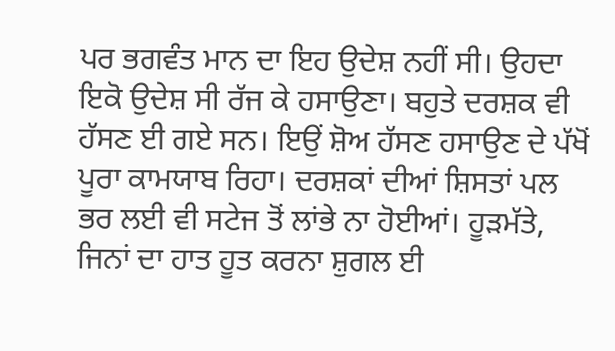ਪਰ ਭਗਵੰਤ ਮਾਨ ਦਾ ਇਹ ਉਦੇਸ਼ ਨਹੀਂ ਸੀ। ਉਹਦਾ ਇਕੋ ਉਦੇਸ਼ ਸੀ ਰੱਜ ਕੇ ਹਸਾਉਣਾ। ਬਹੁਤੇ ਦਰਸ਼ਕ ਵੀ ਹੱਸਣ ਈ ਗਏ ਸਨ। ਇਉਂ ਸ਼ੋਅ ਹੱਸਣ ਹਸਾਉਣ ਦੇ ਪੱਖੋਂ ਪੂਰਾ ਕਾਮਯਾਬ ਰਿਹਾ। ਦਰਸ਼ਕਾਂ ਦੀਆਂ ਸ਼ਿਸਤਾਂ ਪਲ ਭਰ ਲਈ ਵੀ ਸਟੇਜ ਤੋਂ ਲਾਂਭੇ ਨਾ ਹੋਈਆਂ। ਹੂੜਮੱਤੇ, ਜਿਨਾਂ ਦਾ ਹਾਤ ਹੂਤ ਕਰਨਾ ਸ਼ੁਗਲ ਈ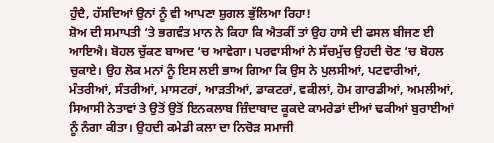ਹੁੰਦੈ, ਹੱਸਦਿਆਂ ਉਨਾਂ ਨੂੰ ਵੀ ਆਪਣਾ ਸ਼ੁਗਲ ਭੁੱਲਿਆ ਰਿਹਾ!
ਸ਼ੋਅ ਦੀ ਸਮਾਪਤੀ ‘ਤੇ ਭਗਵੰਤ ਮਾਨ ਨੇ ਕਿਹਾ ਕਿ ਐਤਕੀਂ ਤਾਂ ਉਹ ਹਾਸੇ ਦੀ ਫਸਲ ਬੀਜਣ ਈ ਆਇਐ। ਬੋਹਲ ਚੁੱਕਣ ਬਾਅਦ ‘ਚ ਆਵੇਗਾ। ਪਰਵਾਸੀਆਂ ਨੇ ਸੱਚਮੁੱਚ ਉਹਦੀ ਚੋਣ ‘ਚ ਬੋਹਲ ਚੁਕਾਏ। ਉਹ ਲੋਕ ਮਨਾਂ ਨੂੰ ਇਸ ਲਈ ਭਾਅ ਗਿਆ ਕਿ ਉਸ ਨੇ ਪੁਲਸੀਆਂ, ਪਟਵਾਰੀਆਂ, ਮੰਤਰੀਆਂ, ਸੰਤਰੀਆਂ, ਮਾਸਟਰਾਂ, ਆੜਤੀਆਂ, ਡਾਕਟਰਾਂ, ਵਕੀਲਾਂ, ਹੋਮ ਗਾਰਡੀਆਂ, ਅਮਲੀਆਂ, ਸਿਆਸੀ ਨੇਤਾਵਾਂ ਤੇ ਉਤੋਂ ਉਤੋਂ ਇਨਕਲਾਬ ਜ਼ਿੰਦਾਬਾਦ ਕੂਕਦੇ ਕਾਮਰੇਡਾਂ ਦੀਆਂ ਢਕੀਆਂ ਬੁਰਾਈਆਂ ਨੂੰ ਨੰਗਾ ਕੀਤਾ। ਉਹਦੀ ਕਮੇਡੀ ਕਲਾ ਦਾ ਨਿਚੋੜ ਸਮਾਜੀ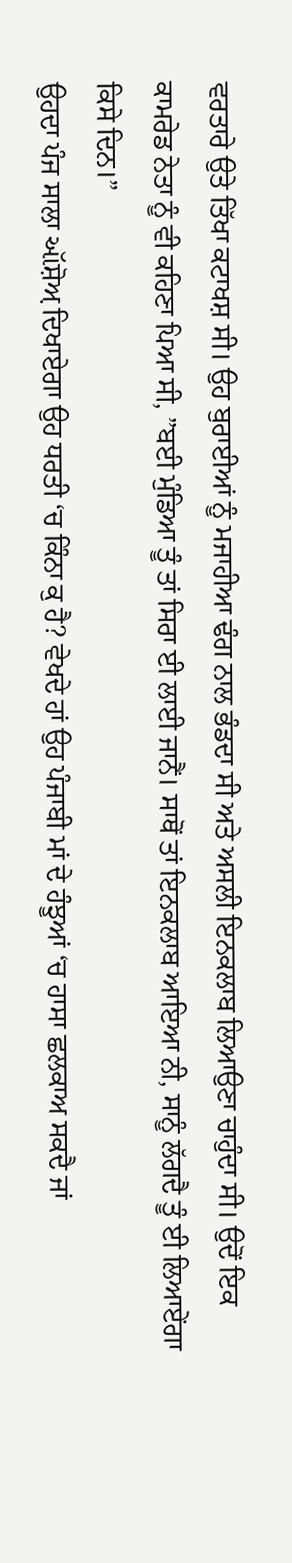ਵਰਤਾਰੇ ਉਤੇ ਤਿੱਖਾ ਕਟਾਖਸ਼ ਸੀ। ਉਹ ਬੁਰਾਈਆਂ ਨੂੰ ਮਜਾਹੀਆ ਢੰਗ ਨਾਲ ਭੰਡਦਾ ਸੀ ਅਤੇ ਅਸਲੀ ਇਨਕਲਾਬ ਲਿਆਉਣਾ ਚਾਹੁੰਦਾ ਸੀ। ਉਦੋਂ ਇਕ ਕਾਮਰੇਡ ਨੇਤਾ ਨੂੰ ਵੀ ਕਹਿਣਾ ਪਿਆ ਸੀ, ”ਬਈ ਮੁੰਡਿਆ ਤੂੰ ਤਾਂ ਸਿਰਾ ਈ ਲਾਈ ਜਾਨੈਂ। ਸਾਥੋਂ ਤਾਂ ਇਨਕਲਾਬ ਆਇਆ ਨੀ, ਸਾਨੂੰ ਲੱਗਦੈ ਤੂੰ ਈ ਲਿਆਏਂਗਾ ਕਿਸੇ ਦਿਨ।”
ਉਹਦਾ ਪੰਜ ਸਾਲਾ ઑਸ਼ੋਅ਼ ਦਿਖਾਏਗਾ ਉਹ ਧਰਤੀ ‘ਚ ਕਿੰਨਾ ਕੁ ਹੈ? ਵੇਖਦੇ ਹਾਂ ਉਹ ਪੰਜਾਬੀ ਮਾਂ ਦੇ ਹੰਝੂਆਂ ‘ਚ ਹਾਸਾ ਛਲਕਾਅ ਸਕਦੈ ਜਾਂ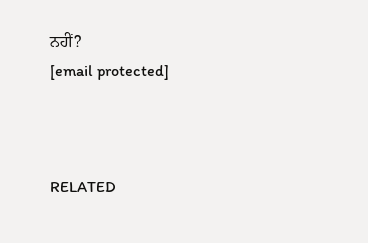ਨਹੀਂ?
[email protected]



RELATED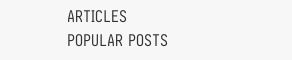ARTICLES
POPULAR POSTS